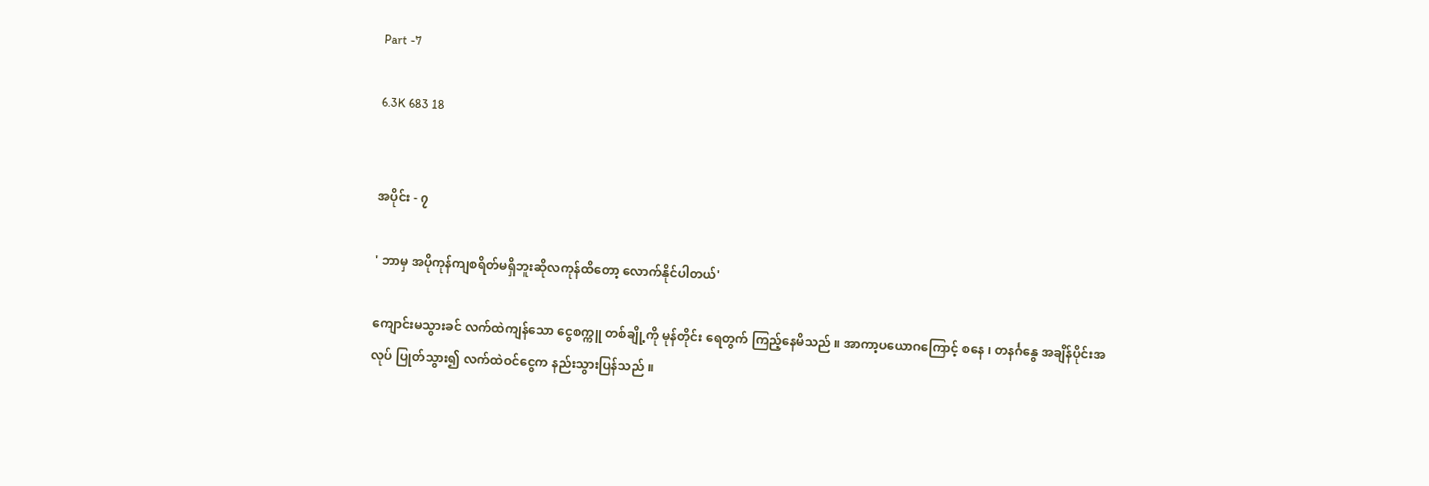Part -7

6.3K 683 18


အပိုင်း - ၇

' ဘာမှ အပိုကုန်ကျစရိတ်မရှိဘူးဆိုလကုန်ထိတော့ လောက်နိုင်ပါတယ်'

ကျောင်းမသွားခင် လက်ထဲကျန်သော ငွေစက္ကူ တစ်ချို့ကို မုန်တိုင်း ရေတွက် ကြည့်နေမိသည် ။ အာကာ့ပယောဂကြောင့် စနေ ၊ တနင်္ဂနွေ အချိန်ပိုင်းအလုပ် ပြုတ်သွား၍ လက်ထဲဝင်ငွေက နည်းသွားပြန်သည် ။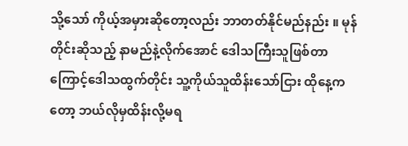သို့သော် ကိုယ့်အမှားဆိုတော့လည်း ဘာတတ်နိုင်မည်နည်း ။ မုန်တိုင်းဆိုသည့် နာမည်နဲ့လိုက်အောင် ဒေါသကြီးသူဖြစ်တာကြောင့်ဒေါသထွက်တိုင်း သူ့ကိုယ်သူထိန်းသော်ငြား ထိုနေ့ကတော့ ဘယ်လိုမှထိန်းလို့မရ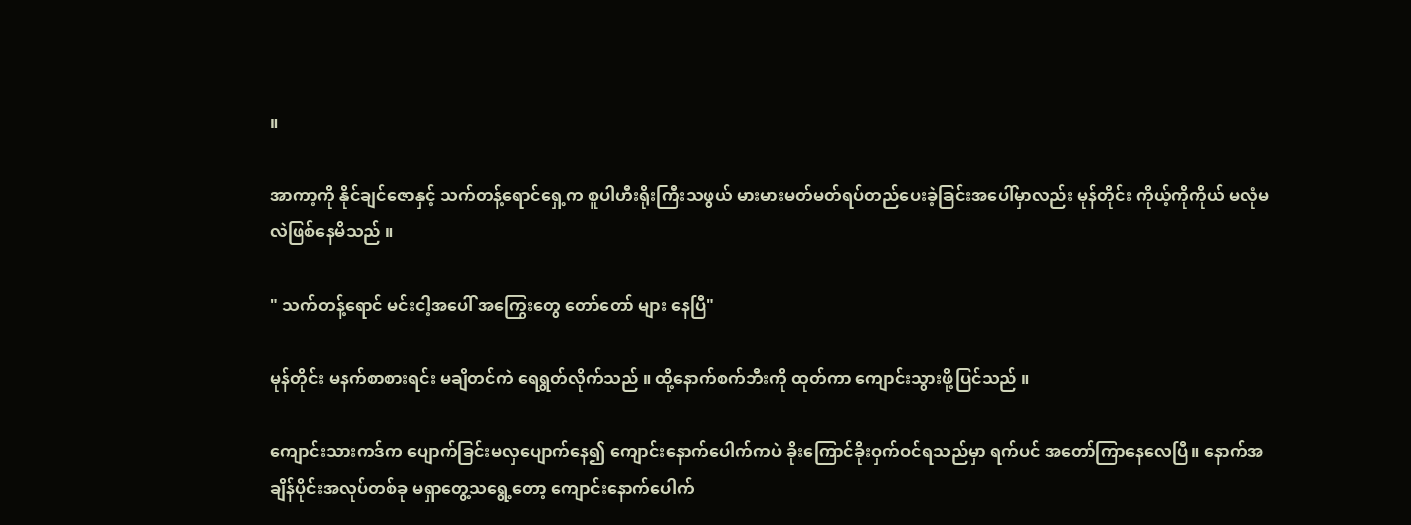။

အာကာ့ကို နိုင်ချင်ဇောနှင့် သက်တန့်ရောင်ရှေ့က စူပါဟီးရိုးကြီးသဖွယ် မားမားမတ်မတ်ရပ်တည်ပေးခဲ့ခြင်းအပေါ်မှာလည်း မုန်တိုင်း ကိုယ့်ကိုကိုယ် မလုံမလဲဖြစ်နေမိသည် ။

" သက်တန့်ရောင် မင်းငါ့အပေါ် အကြွေးတွေ တော်တော် များ နေပြီ"

မုန်တိုင်း မနက်စာစားရင်း မချိတင်ကဲ ရေရွတ်လိုက်သည် ။ ထို့နောက်စက်ဘီးကို ထုတ်ကာ ကျောင်းသွားဖို့ပြင်သည် ။

ကျောင်းသားကဒ်က ပျောက်ခြင်းမလှပျောက်နေ၍ ကျောင်းနောက်ပေါက်ကပဲ ခိုးကြောင်ခိုးဝှက်ဝင်ရသည်မှာ ရက်ပင် အတော်ကြာနေလေပြီ။ နောက်အချိန်ပိုင်းအလုပ်တစ်ခု မရှာတွေ့သရွေ့တော့ ကျောင်းနောက်ပေါက်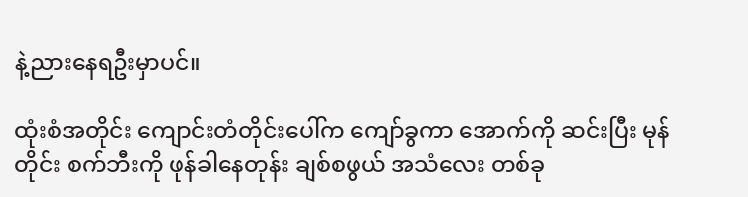နဲ့ညားနေရဦးမှာပင်။

ထုံးစံအတိုင်း ကျောင်းတံတိုင်းပေါ်က ကျော်ခွကာ အောက်ကို ဆင်းပြီး မုန်တိုင်း စက်ဘီးကို ဖုန်ခါနေတုန်း ချစ်စဖွယ် အသံလေး တစ်ခု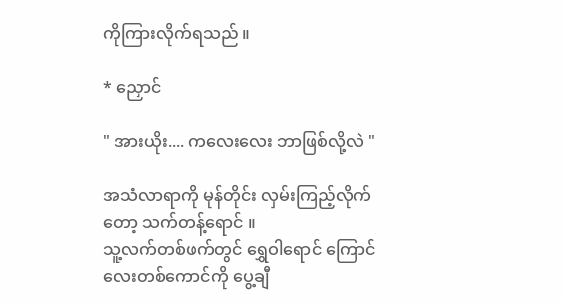ကိုကြားလိုက်ရသည် ။

* ညှောင်

" အားယိုး.... ကလေးလေး ဘာဖြစ်လို့လဲ "

အသံလာရာကို မုန်တိုင်း လှမ်းကြည့်လိုက်တော့ သက်တန့်ရောင် ။
သူ့လက်တစ်ဖက်တွင် ရွှေဝါရောင် ကြောင်လေးတစ်ကောင်ကို ပွေ့ချီ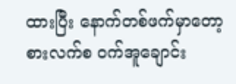ထားပြီး နောက်တစ်ဖက်မှာတော့ စားလက်စ ဝက်အူချောင်း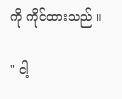ကို ကိုင်ထားသည် ။

" ငါ့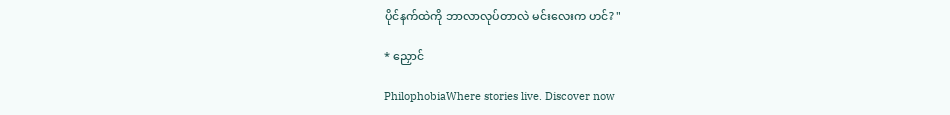ပိုင်နက်ထဲကို ဘာလာလုပ်တာလဲ မင်းလေးက ဟင်? "

* ညှောင်

PhilophobiaWhere stories live. Discover now